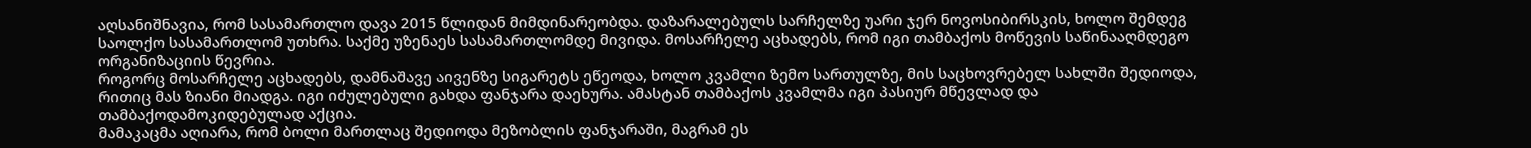აღსანიშნავია, რომ სასამართლო დავა 2015 წლიდან მიმდინარეობდა. დაზარალებულს სარჩელზე უარი ჯერ ნოვოსიბირსკის, ხოლო შემდეგ საოლქო სასამართლომ უთხრა. საქმე უზენაეს სასამართლომდე მივიდა. მოსარჩელე აცხადებს, რომ იგი თამბაქოს მოწევის საწინააღმდეგო ორგანიზაციის წევრია.
როგორც მოსარჩელე აცხადებს, დამნაშავე აივენზე სიგარეტს ეწეოდა, ხოლო კვამლი ზემო სართულზე, მის საცხოვრებელ სახლში შედიოდა, რითიც მას ზიანი მიადგა. იგი იძულებული გახდა ფანჯარა დაეხურა. ამასტან თამბაქოს კვამლმა იგი პასიურ მწევლად და თამბაქოდამოკიდებულად აქცია.
მამაკაცმა აღიარა, რომ ბოლი მართლაც შედიოდა მეზობლის ფანჯარაში, მაგრამ ეს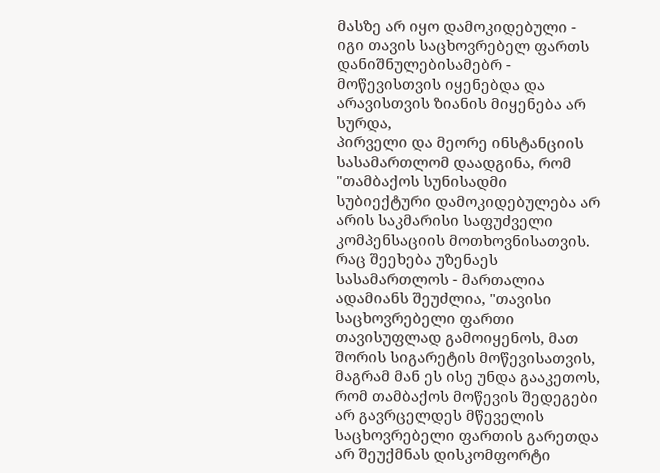მასზე არ იყო დამოკიდებული - იგი თავის საცხოვრებელ ფართს დანიშნულებისამებრ - მოწევისთვის იყენებდა და არავისთვის ზიანის მიყენება არ სურდა,
პირველი და მეორე ინსტანციის სასამართლომ დაადგინა, რომ "თამბაქოს სუნისადმი სუბიექტური დამოკიდებულება არ არის საკმარისი საფუძველი კომპენსაციის მოთხოვნისათვის.
რაც შეეხება უზენაეს სასამართლოს - მართალია ადამიანს შეუძლია, "თავისი საცხოვრებელი ფართი თავისუფლად გამოიყენოს, მათ შორის სიგარეტის მოწევისათვის, მაგრამ მან ეს ისე უნდა გააკეთოს, რომ თამბაქოს მოწევის შედეგები არ გავრცელდეს მწეველის საცხოვრებელი ფართის გარეთდა არ შეუქმნას დისკომფორტი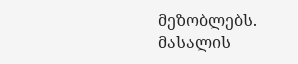მეზობლებს.
მასალის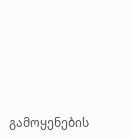გამოყენების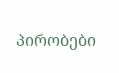პირობები